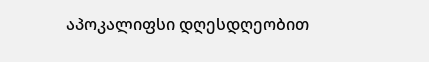აპოკალიფსი დღესდღეობით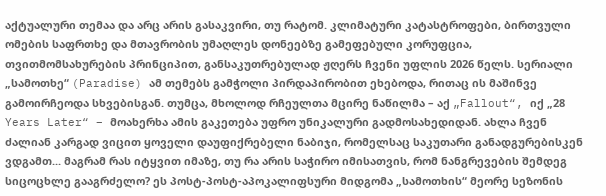აქტუალური თემაა და არც არის გასაკვირი, თუ რატომ. კლიმატური კატასტროფები, ბირთვული ომების საფრთხე და მთავრობის უმაღლეს დონეებზე გამეფებული კორუფცია, თვითმომსახურების პრინციპით, განსაკუთრებულად ჟღერს ჩვენი უფლის 2026 წელს. სერიალი „სამოთხე“ (Paradise) ამ თემებს გამჭოლი პირდაპირობით ეხებოდა, რითაც ის მაშინვე გამოირჩეოდა სხვებისგან. თუმცა, მხოლოდ რჩეულთა მცირე ნაწილმა – აქ „Fallout“, იქ „28 Years Later“ – მოახერხა ამის გაკეთება უფრო უნიკალური გადმოსახედიდან. ახლა ჩვენ ძალიან კარგად ვიცით ყოველი დაუფიქრებელი ნაბიჯი, რომელსაც საკუთარი განადგურებისკენ ვდგამთ... მაგრამ რას იტყვით იმაზე, თუ რა არის საჭირო იმისათვის, რომ ნანგრევების შემდეგ სიცოცხლე გააგრძელო? ეს პოსტ-პოსტ-აპოკალიფსური მიდგომა „სამოთხის“ მეორე სეზონის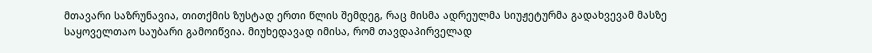მთავარი საზრუნავია, თითქმის ზუსტად ერთი წლის შემდეგ, რაც მისმა ადრეულმა სიუჟეტურმა გადახვევამ მასზე საყოველთაო საუბარი გამოიწვია. მიუხედავად იმისა, რომ თავდაპირველად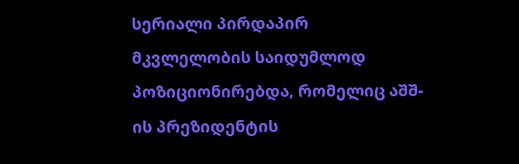სერიალი პირდაპირ მკვლელობის საიდუმლოდ პოზიციონირებდა, რომელიც აშშ-ის პრეზიდენტის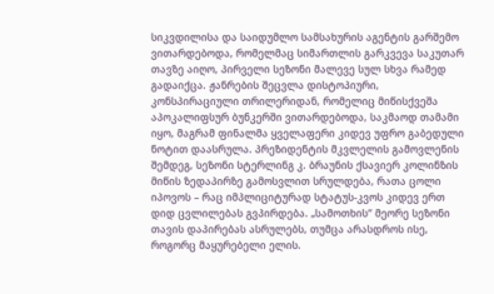სიკვდილისა და საიდუმლო სამსახურის აგენტის გარშემო ვითარდებოდა, რომელმაც სიმართლის გარკვევა საკუთარ თავზე აიღო, პირველი სეზონი მალევე სულ სხვა რამედ გადაიქცა. ჟანრების შეცვლა დისტოპიური, კონსპირაციული თრილერიდან, რომელიც მიწისქვეშა აპოკალიფსურ ბუნკერში ვითარდებოდა, საკმაოდ თამამი იყო, მაგრამ ფინალმა ყველაფერი კიდევ უფრო გაბედული ნოტით დაასრულა. პრეზიდენტის მკვლელის გამოვლენის შემდეგ, სეზონი სტერლინგ კ. ბრაუნის ქსავიერ კოლინზის მიწის ზედაპირზე გამოსვლით სრულდება, რათა ცოლი იპოვოს – რაც იმპლიციტურად სტატუს-კვოს კიდევ ერთ დიდ ცვლილებას გვპირდება. „სამოთხის“ მეორე სეზონი თავის დაპირებას ასრულებს, თუმცა არასდროს ისე, როგორც მაყურებელი ელის.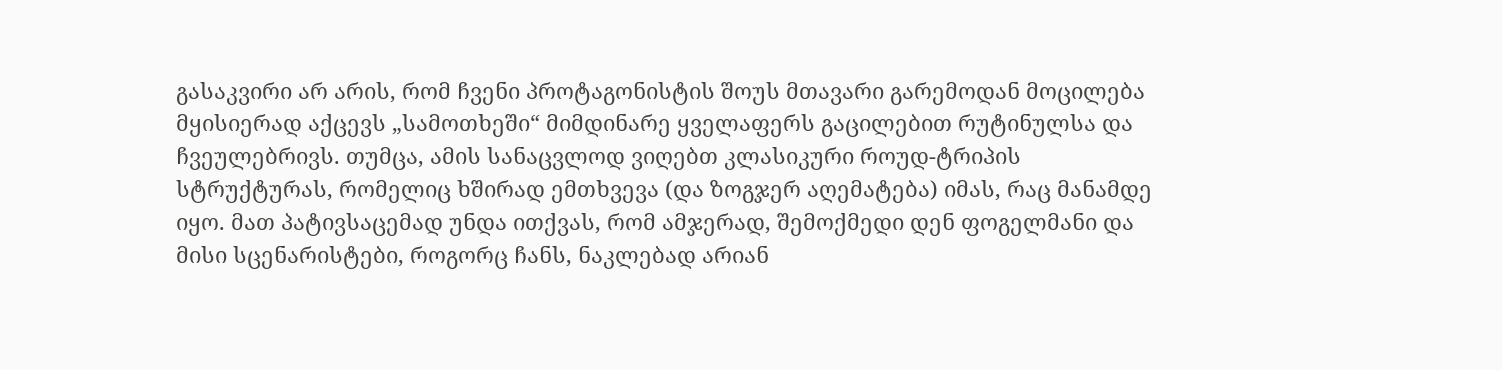გასაკვირი არ არის, რომ ჩვენი პროტაგონისტის შოუს მთავარი გარემოდან მოცილება მყისიერად აქცევს „სამოთხეში“ მიმდინარე ყველაფერს გაცილებით რუტინულსა და ჩვეულებრივს. თუმცა, ამის სანაცვლოდ ვიღებთ კლასიკური როუდ-ტრიპის სტრუქტურას, რომელიც ხშირად ემთხვევა (და ზოგჯერ აღემატება) იმას, რაც მანამდე იყო. მათ პატივსაცემად უნდა ითქვას, რომ ამჯერად, შემოქმედი დენ ფოგელმანი და მისი სცენარისტები, როგორც ჩანს, ნაკლებად არიან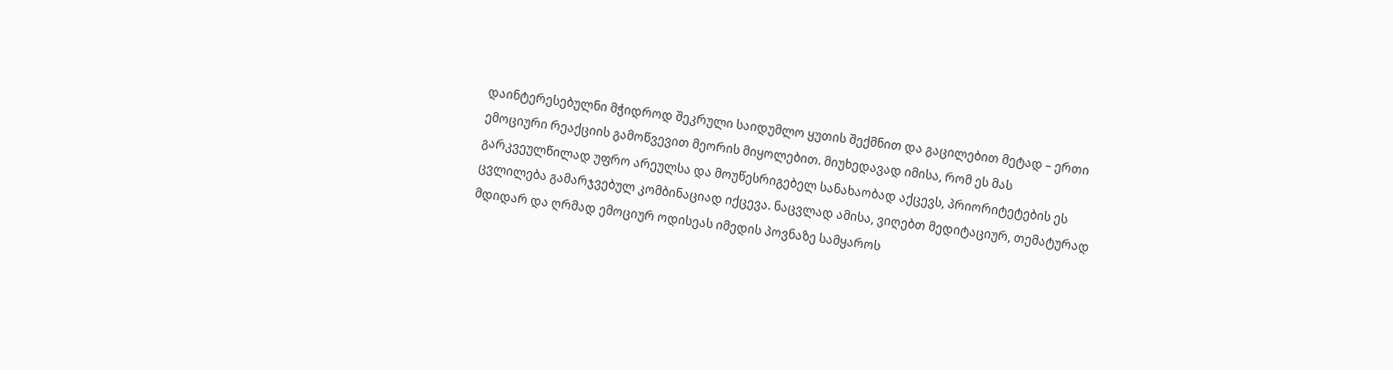დაინტერესებულნი მჭიდროდ შეკრული საიდუმლო ყუთის შექმნით და გაცილებით მეტად – ერთი ემოციური რეაქციის გამოწვევით მეორის მიყოლებით. მიუხედავად იმისა, რომ ეს მას გარკვეულწილად უფრო არეულსა და მოუწესრიგებელ სანახაობად აქცევს, პრიორიტეტების ეს ცვლილება გამარჯვებულ კომბინაციად იქცევა. ნაცვლად ამისა, ვიღებთ მედიტაციურ, თემატურად მდიდარ და ღრმად ემოციურ ოდისეას იმედის პოვნაზე სამყაროს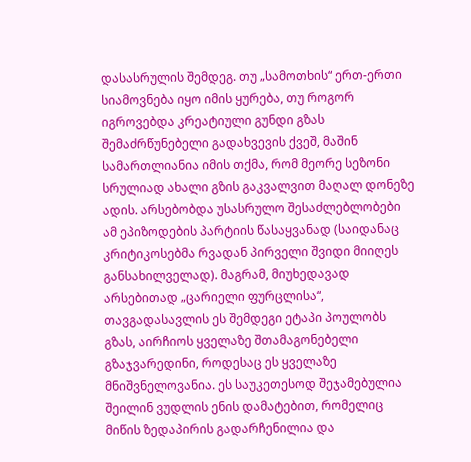დასასრულის შემდეგ. თუ „სამოთხის“ ერთ-ერთი სიამოვნება იყო იმის ყურება, თუ როგორ იგროვებდა კრეატიული გუნდი გზას შემაძრწუნებელი გადახვევის ქვეშ, მაშინ სამართლიანია იმის თქმა, რომ მეორე სეზონი სრულიად ახალი გზის გაკვალვით მაღალ დონეზე ადის. არსებობდა უსასრულო შესაძლებლობები ამ ეპიზოდების პარტიის წასაყვანად (საიდანაც კრიტიკოსებმა რვადან პირველი შვიდი მიიღეს განსახილველად). მაგრამ, მიუხედავად არსებითად „ცარიელი ფურცლისა“, თავგადასავლის ეს შემდეგი ეტაპი პოულობს გზას, აირჩიოს ყველაზე შთამაგონებელი გზაჯვარედინი, როდესაც ეს ყველაზე მნიშვნელოვანია. ეს საუკეთესოდ შეჯამებულია შეილინ ვუდლის ენის დამატებით, რომელიც მიწის ზედაპირის გადარჩენილია და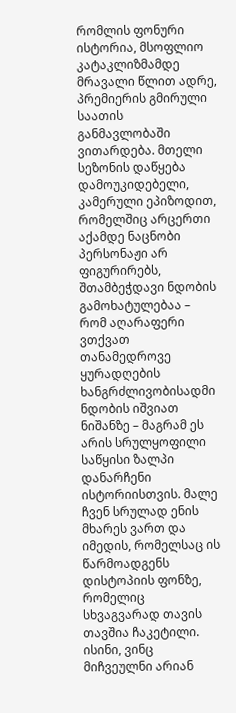რომლის ფონური ისტორია, მსოფლიო კატაკლიზმამდე მრავალი წლით ადრე, პრემიერის გმირული საათის განმავლობაში ვითარდება. მთელი სეზონის დაწყება დამოუკიდებელი, კამერული ეპიზოდით, რომელშიც არცერთი აქამდე ნაცნობი პერსონაჟი არ ფიგურირებს, შთამბეჭდავი ნდობის გამოხატულებაა – რომ აღარაფერი ვთქვათ თანამედროვე ყურადღების ხანგრძლივობისადმი ნდობის იშვიათ ნიშანზე – მაგრამ ეს არის სრულყოფილი საწყისი ზალპი დანარჩენი ისტორიისთვის. მალე ჩვენ სრულად ენის მხარეს ვართ და იმედის, რომელსაც ის წარმოადგენს დისტოპიის ფონზე, რომელიც სხვაგვარად თავის თავშია ჩაკეტილი. ისინი, ვინც მიჩვეულნი არიან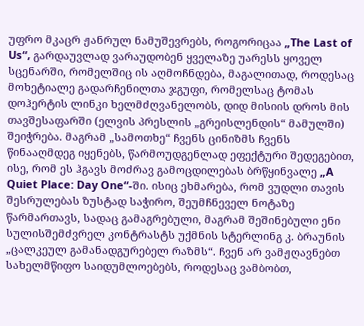უფრო მკაცრ ჟანრულ ნამუშევრებს, როგორიცაა „The Last of Us“, გარდაუვლად ვარაუდობენ ყველაზე უარესს ყოველ სცენარში, რომელშიც ის აღმოჩნდება, მაგალითად, როდესაც მოხეტიალე გადარჩენილთა ჯგუფი, რომელსაც ტომას დოჰერტის ლინკი ხელმძღვანელობს, დიდ მისიის დროს მის თავშესაფარში (ელვის პრესლის „გრეისლენდის“ მამულში) შეიჭრება. მაგრამ „სამოთხე“ ჩვენს ცინიზმს ჩვენს წინააღმდეგ იყენებს, წარმოუდგენლად ეფექტური შედეგებით, ისე, რომ ეს ჰგავს მოძრავ გამოცდილებას ბრწყინვალე „A Quiet Place: Day One“-ში. ისიც ეხმარება, რომ ვუდლი თავის შესრულებას ზუსტად საჭირო, შეუმჩნეველ ნოტაზე წარმართავს, სადაც გამაგრებული, მაგრამ შეშინებული ენი სულისშემძვრელ კონტრასტს უქმნის სტერლინგ კ. ბრაუნის „ცალკეულ გამანადგურებელ რაზმს“. ჩვენ არ ვამჟღავნებთ სახელმწიფო საიდუმლოებებს, როდესაც ვამბობთ,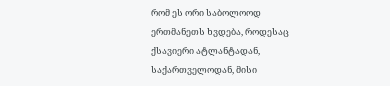რომ ეს ორი საბოლოოდ ერთმანეთს ხვდება, როდესაც ქსავიერი ატლანტადან, საქართველოდან, მისი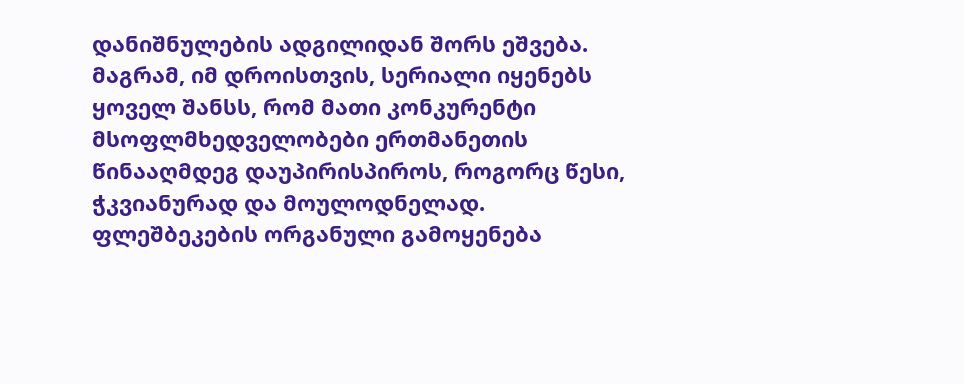დანიშნულების ადგილიდან შორს ეშვება. მაგრამ, იმ დროისთვის, სერიალი იყენებს ყოველ შანსს, რომ მათი კონკურენტი მსოფლმხედველობები ერთმანეთის წინააღმდეგ დაუპირისპიროს, როგორც წესი, ჭკვიანურად და მოულოდნელად. ფლეშბეკების ორგანული გამოყენება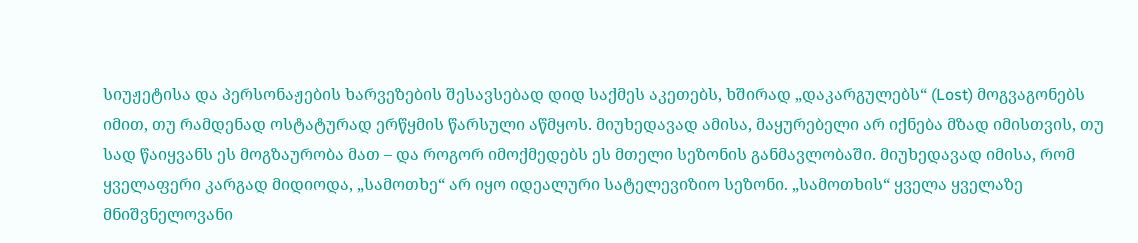სიუჟეტისა და პერსონაჟების ხარვეზების შესავსებად დიდ საქმეს აკეთებს, ხშირად „დაკარგულებს“ (Lost) მოგვაგონებს იმით, თუ რამდენად ოსტატურად ერწყმის წარსული აწმყოს. მიუხედავად ამისა, მაყურებელი არ იქნება მზად იმისთვის, თუ სად წაიყვანს ეს მოგზაურობა მათ – და როგორ იმოქმედებს ეს მთელი სეზონის განმავლობაში. მიუხედავად იმისა, რომ ყველაფერი კარგად მიდიოდა, „სამოთხე“ არ იყო იდეალური სატელევიზიო სეზონი. „სამოთხის“ ყველა ყველაზე მნიშვნელოვანი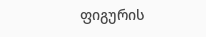ფიგურის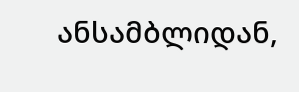ანსამბლიდან,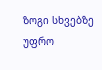ზოგი სხვებზე უფრო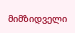მიმზიდველი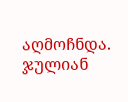აღმოჩნდა. ჯულიან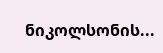ნიკოლსონის...